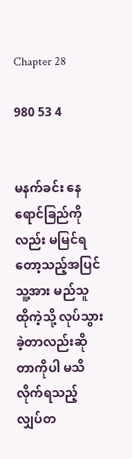Chapter 28

980 53 4


မနက်ခင်း နေရောင်ခြည်ကိုလည်း မမြင်ရတော့သည့်အပြင် သူ့အား မည်သူ ထိုကဲ့သို့ လုပ်သွားခဲ့တာလည်းဆိုတာကိုပါ မသိလိုက်ရသည့် လျှပ်တ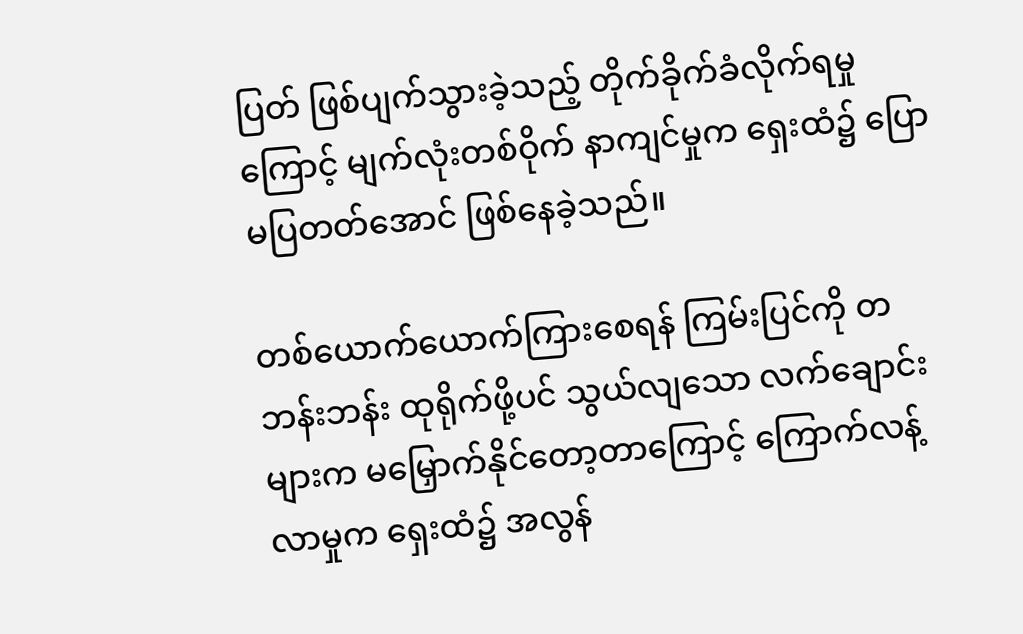ပြတ် ဖြစ်ပျက်သွားခဲ့သည့် တိုက်ခိုက်ခံလိုက်ရမှုကြောင့် မျက်လုံးတစ်ဝိုက် နာကျင်မှုက ရှေးထံ၌ ပြောမပြတတ်အောင် ဖြစ်နေခဲ့သည်။

တစ်ယောက်‌ယောက်ကြားစေရန် ကြမ်းပြင်ကို တဘန်းဘန်း ထုရိုက်ဖို့ပင် သွယ်လျသော လက်ချောင်းများက မမြှောက်နိုင်တော့တာကြောင့် ကြောက်လန့်လာမှုက ရှေးထံ၌ အလွန်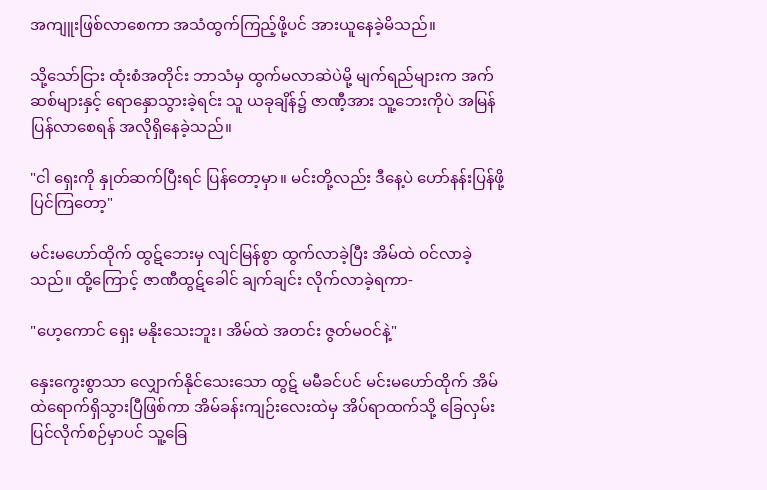အကျူးဖြစ်လာစေကာ အသံထွက်ကြည့်ဖို့ပင် အားယူနေခဲ့မိသည်။

သို့သော်ငြား ထုံးစံအတိုင်း ဘာသံမှ ထွက်မလာဆဲပဲမို့ မျက်ရည်များက အက်ဆစ်များနှင့် ရောနှောသွားခဲ့ရင်း သူ ယခုချိန်၌ ဇာဏီ့အား သူ့ဘေးကိုပဲ အမြန်ပြန်လာစေရန် အလိုရှိနေခဲ့သည်။

"ငါ ရှေးကို နှုတ်ဆက်ပြီးရင် ပြန်တော့မှာ။ မင်းတို့လည်း ဒီနေ့ပဲ ဟော်နန်းပြန်ဖို့ ပြင်ကြတော့"

မင်းမဟော်ထိုက် ထွဋ်ဘေးမှ လျင်မြန်စွာ ထွက်လာခဲ့ပြီး အိမ်ထဲ ဝင်လာခဲ့သည်။ ထို့ကြောင့် ဇာဏီထွဋ်ခေါင် ချက်ချင်း လိုက်လာခဲ့ရကာ-

"ဟေ့ကောင် ရှေး မနိုးသေးဘူး၊ အိမ်ထဲ အတင်း ဇွတ်မဝင်နဲ့"

နှေးကွေးစွာသာ လျှောက်နိုင်သေးသော ထွဋ် မမီခင်ပင် မင်းမဟော်ထိုက် အိမ်ထဲရောက်ရှိသွားပြီဖြစ်ကာ အိမ်ခန်းကျဉ်းလေးထဲမှ အိပ်ရာထက်သို့ ခြေလှမ်းပြင်လိုက်စဉ်မှာပင် သူ့ခြေ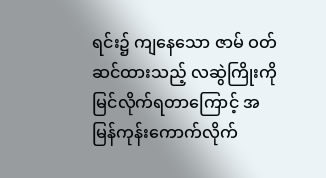ရင်း၌ ကျနေသော ဇာမ် ဝတ်ဆင်ထားသည့် လဆွဲကြိုးကို မြင်လိုက်ရတာကြောင့် အမြန်ကုန်းကောက်လိုက်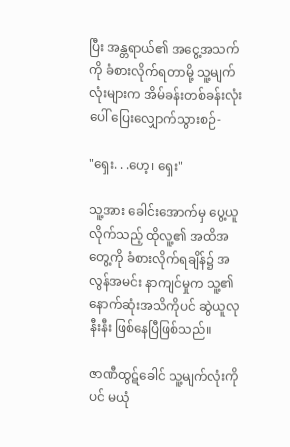ပြီး အန္တရာယ်၏ အငွေ့အသက်ကို ခံစားလိုက်ရတာမို့ သူ့မျက်လုံးများက အိမ်ခန်းတစ်ခန်းလုံးပေါ် ပြေးလျှောက်သွားစဉ်-

"ရှေး. . .ဟေ့၊ ရှေး"

သူ့အား ‌ခေါင်းအောက်မှ ပွေ့ယူလိုက်သည့် ထိုလူ့၏ အထိအတွေ့ကို ခံစားလိုက်ရချိန်၌ အလွန်အမင်း နာကျင်မှုက သူ့၏ နောက်ဆုံးအသိကိုပင် ဆွဲယူလုနီးနီး ဖြစ်နေပြီဖြစ်သည်။

ဇာဏီထွဋ်ခေါင် သူ့မျက်လုံးကိုပင် မယုံ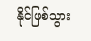နိုင်ဖြစ်သွား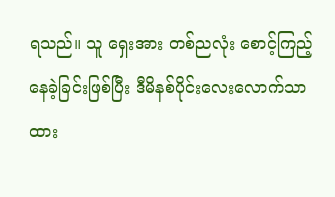ရသည်။ သူ ရှေးအား တစ်ညလုံး စောင့်ကြည့်နေခဲ့ခြင်းဖြစ်ပြီး ဒီမိနစ်ပိုင်းလေးလောက်သာ ထား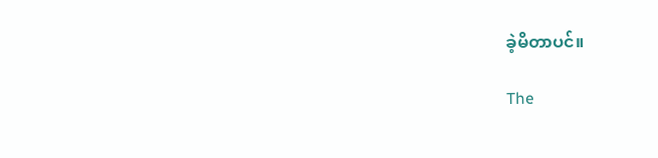ခဲ့မိတာပင်။

The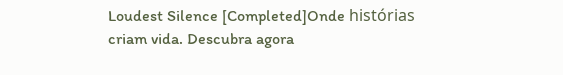Loudest Silence [Completed]Onde histórias criam vida. Descubra agora